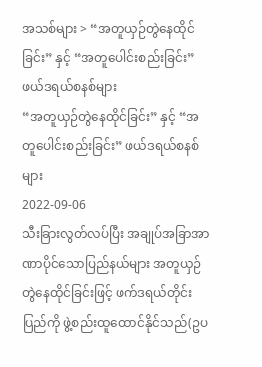အသစ်များ > “အတူယှဉ်တွဲနေထိုင်ခြင်း” နှင့် “အတူပေါင်းစည်းခြင်း” ဖယ်ဒရယ်စနစ်များ
“အတူယှဉ်တွဲနေထိုင်ခြင်း” နှင့် “အတူပေါင်းစည်းခြင်း” ဖယ်ဒရယ်စနစ်များ
2022-09-06
သီးခြားလွတ်လပ်ပြီး အချုပ်အခြာအာဏာပိုင်သောပြည်နယ်များ အတူယှဉ်တွဲနေထိုင်ခြင်းဖြင့် ဖက်ဒရယ်တိုင်းပြည်ကို ဖွဲ့စည်းထူထောင်နိုင်သည်(ဥပ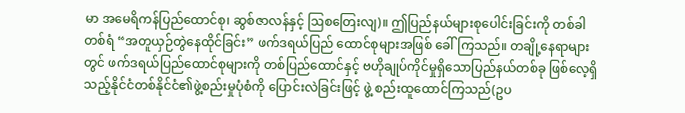မာ အမေရိကန်ပြည်ထောင်စု၊ ဆွစ်ဇာလန်နှင့် ဩစတြေးလျ)။ ဤပြည်နယ်များစုပေါင်းခြင်းကို တစ်ခါတစ်ရံ “အတူယှဉ်တွဲနေထိုင်ခြင်း” ဖက်ဒရယ်ပြည် ထောင်စုများအဖြစ် ခေါ်ကြသည်။ တချို့နေရာများတွင် ဖက်ဒရယ်ပြည်ထောင်စုများကို တစ်ပြည်ထောင်နှင့် ဗဟိုချုပ်ကိုင်မှုရှိသောပြည်နယ်တစ်ခု ဖြစ်လေ့ရှိသည့်နိုင်ငံတစ်နိုင်ငံ၏ဖွဲ့စည်းမှုပုံစံကို ပြောင်းလဲခြင်းဖြင့် ဖွဲ့ စည်းထူထောင်ကြသည်(ဥပ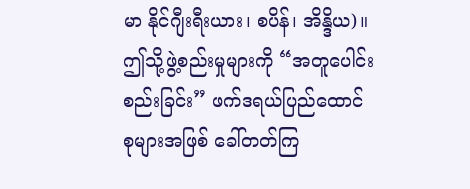မာ နိုင်ဂျီးရီးယား၊ စပိန်၊ အိန္ဒိယ)။ ဤသို့ဖွဲ့စည်းမှုများကို “အတူပေါင်းစည်းခြင်း” ဖက်ဒရယ်ပြည်ထောင်စုများအဖြစ် ခေါ်တတ်ကြ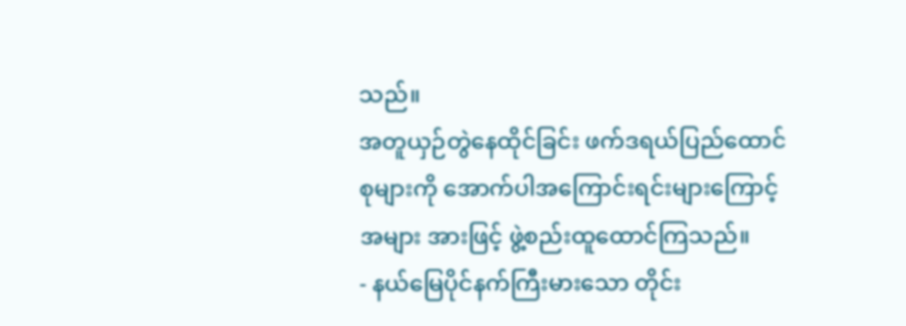သည်။
အတူယှဉ်တွဲနေထိုင်ခြင်း ဖက်ဒရယ်ပြည်ထောင်စုများကို အောက်ပါအကြောင်းရင်းများကြောင့် အများ အားဖြင့် ဖွဲ့စည်းထူထောင်ကြသည်။
- နယ်မြေပိုင်နက်ကြီးမားသော တိုင်း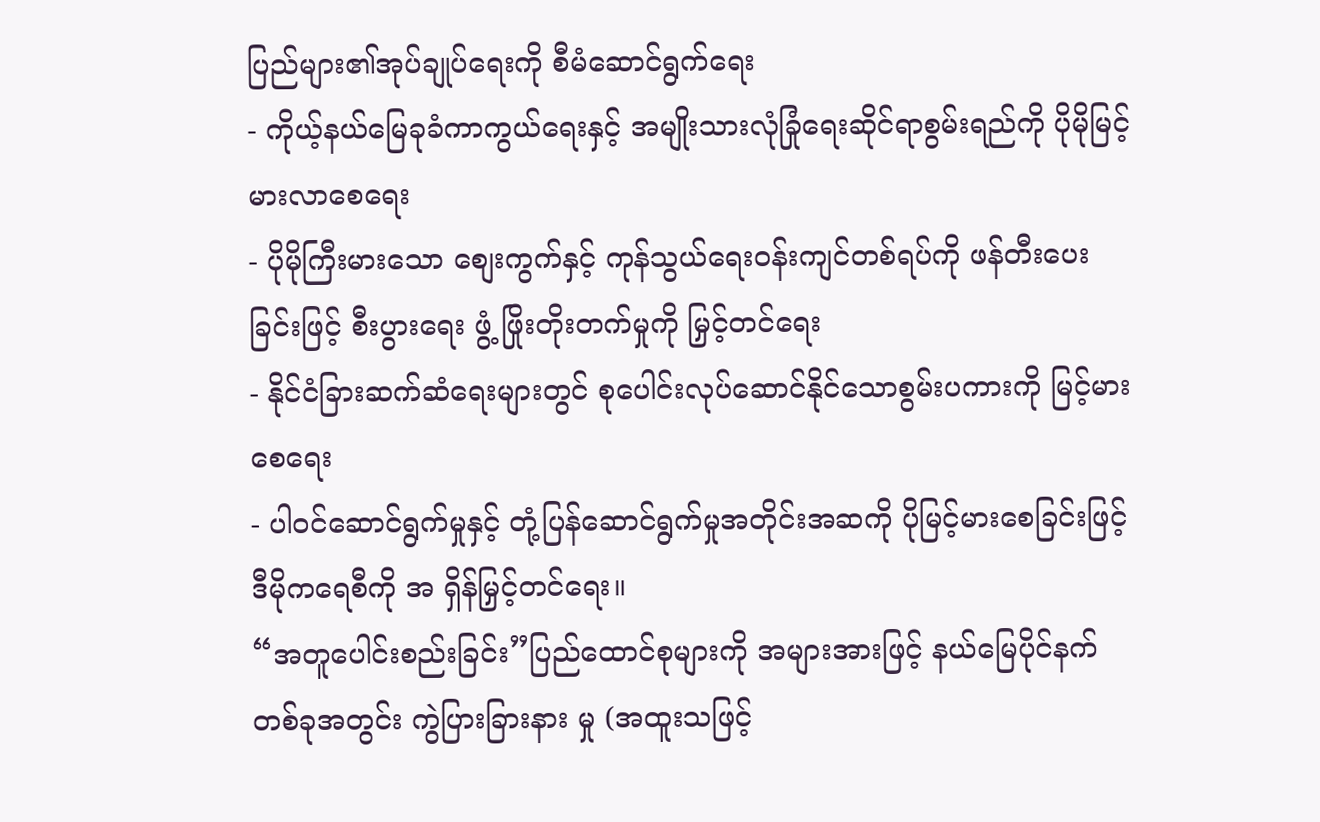ပြည်များ၏အုပ်ချုပ်ရေးကို စီမံဆောင်ရွက်ရေး
- ကိုယ့်နယ်မြေခုခံကာကွယ်ရေးနှင့် အမျိုးသားလုံခြုံရေးဆိုင်ရာစွမ်းရည်ကို ပိုမိုမြင့်မားလာစေရေး
- ပိုမိုကြီးမားသော စျေးကွက်နှင့် ကုန်သွယ်ရေးဝန်းကျင်တစ်ရပ်ကို ဖန်တီးပေးခြင်းဖြင့် စီးပွားရေး ဖွံ့ ဖြိုးတိုးတက်မှုကို မြှင့်တင်ရေး
- နိုင်ငံခြားဆက်ဆံရေးများတွင် စုပေါင်းလုပ်ဆောင်နိုင်သောစွမ်းပကားကို မြင့်မားစေရေး
- ပါဝင်ဆောင်ရွက်မှုနှင့် တုံ့ပြန်ဆောင်ရွက်မှုအတိုင်းအဆကို ပိုမြင့်မားစေခြင်းဖြင့် ဒီမိုကရေစီကို အ ရှိန်မြှင့်တင်ရေး။
“အတူပေါင်းစည်းခြင်း”ပြည်ထောင်စုများကို အများအားဖြင့် နယ်မြေပိုင်နက်တစ်ခုအတွင်း ကွဲပြားခြားနား မှု (အထူးသဖြင့်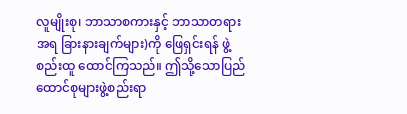လူမျိုးစု၊ ဘာသာစကားနှင့် ဘာသာတရားအရ ခြားနားချက်များ)ကို ဖြေရှင်းရန် ဖွဲ့စည်းထူ ထောင်ကြသည်။ ဤသို့သောပြည်ထောင်စုများဖွဲ့စည်းရာ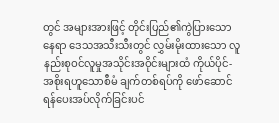တွင် အများအားဖြင့် တိုင်းပြည်၏ကွဲပြားသောနေရာ ဒေသအသီးသီးတွင် လွှမ်းမိုးထားသော လူနည်းစုဝင်လူမှုအသိုင်းအဝိုင်းများထံ ကိုယ်ပိုင်-အစိုးရဟူသောစီမံ ချက်တစ်ရပ်ကို ဖော်ဆောင်ရန်ပေးအပ်လိုက်ခြင်းပင်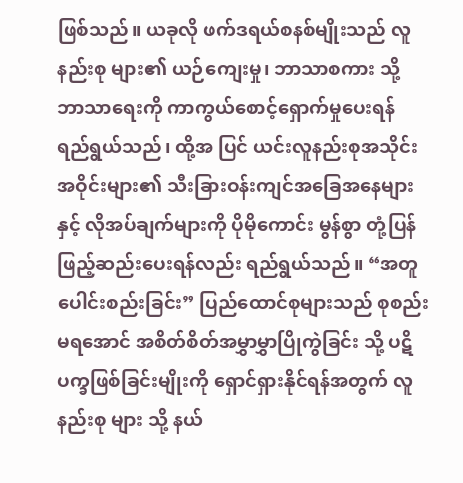ဖြစ်သည်။ ယခုလို ဖက်ဒရယ်စနစ်မျိုးသည် လူနည်းစု များ၏ ယဉ်ကျေးမှု၊ ဘာသာစကား သို့ ဘာသာရေးကို ကာကွယ်စောင့်ရှောက်မှုပေးရန် ရည်ရွယ်သည်၊ ထို့အ ပြင် ယင်းလူနည်းစုအသိုင်းအဝိုင်းများ၏ သီးခြားဝန်းကျင်အခြေအနေများနှင့် လိုအပ်ချက်များကို ပိုမိုကောင်း မွန်စွာ တုံ့ပြန်ဖြည့်ဆည်းပေးရန်လည်း ရည်ရွယ်သည်။ “အတူပေါင်းစည်းခြင်း” ပြည်ထောင်စုများသည် စုစည်းမရအောင် အစိတ်စိတ်အမွှာမွှာပြိုကွဲခြင်း သို့ ပဋိပက္ခဖြစ်ခြင်းမျိုးကို ရှောင်ရှားနိုင်ရန်အတွက် လူနည်းစု များ သို့ နယ်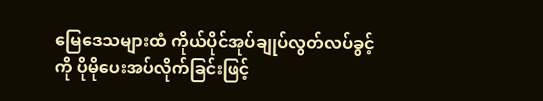မြေဒေသများထံ ကိုယ်ပိုင်အုပ်ချုပ်လွတ်လပ်ခွင့်ကို ပိုမိုပေးအပ်လိုက်ခြင်းဖြင့်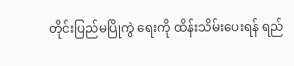တိုင်းပြည်မပြိုကွဲ ရေးကို ထိန်းသိမ်းပေးရန် ရည်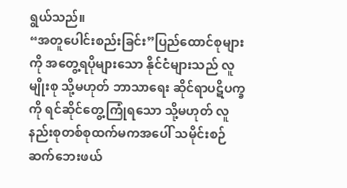ရွယ်သည်။
“အတူပေါင်းစည်းခြင်း”ပြည်ထောင်စုများကို အတွေ့ရပိုများသော နိုင်ငံများသည် လူမျိုးစု သို့မဟုတ် ဘာသာရေး ဆိုင်ရာပဋိပက္ခကို ရင်ဆိုင်တွေ့ကြုံရသော သို့မဟုတ် လူနည်းစုတစ်စုထက်မကအပေါ် သမိုင်းစဉ်ဆက်ဘေးဖယ်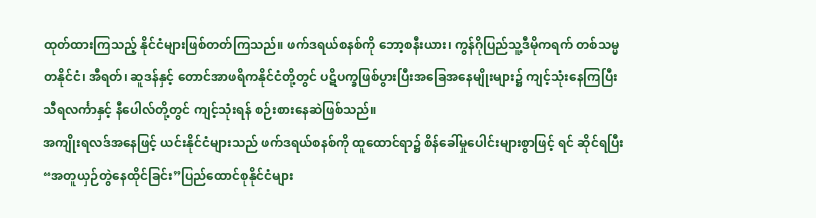ထုတ်ထားကြသည့် နိုင်ငံများဖြစ်တတ်ကြသည်။ ဖက်ဒရယ်စနစ်ကို ဘော့စနီးယား၊ ကွန်ဂိုပြည်သူ့ဒီမိုကရက် တစ်သမ္မတနိုင်ငံ၊ အီရတ်၊ ဆူဒန်နှင့် တောင်အာဖရိကနိုင်ငံတို့တွင် ပဋိပက္ခဖြစ်ပွားပြီးအခြေအနေမျိုးများ၌ ကျင့်သုံးနေကြပြီး သီရလင်္ကာနှင့် နီပေါလ်တို့တွင် ကျင့်သုံးရန် စဉ်းစားနေဆဲဖြစ်သည်။
အကျိုးရလဒ်အနေဖြင့် ယင်းနိုင်ငံများသည် ဖက်ဒရယ်စနစ်ကို ထူထောင်ရာ၌ စိန်ခေါ်မှုပေါင်းများစွာဖြင့် ရင် ဆိုင်ရပြီး “အတူယှဉ်တွဲနေထိုင်ခြင်း”ပြည်ထောင်စုနိုင်ငံများ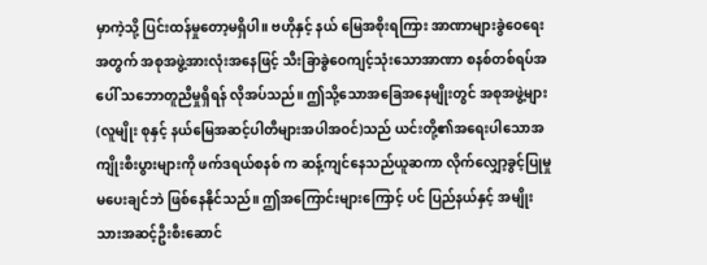မှာကဲ့သို့ ပြင်းထန်မှုတော့မရှိပါ။ ဗဟိုနှင့် နယ် မြေအစိုးရကြား အာဏာများခွဲဝေရေးအတွက် အစုအဖွဲ့အားလုံးအနေဖြင့် သီးခြာခွဲဝေကျင့်သုံးသောအာဏာ စနစ်တစ်ရပ်အပေါ် သဘောတူညီမှုရှိရန် လိုအပ်သည်။ ဤသို့သောအခြေအနေမျိုးတွင် အစုအဖွဲ့များ(လူမျိုး စုနှင့် နယ်မြေအဆင့်ပါတီများအပါအဝင်)သည် ယင်းတို့၏အရေးပါသောအကျိုးစီးပွားများကို ဖက်ဒရယ်စနစ် က ဆန့်ကျင်နေသည်ယူဆကာ လိုက်လျှော့ခွင့်ပြုမှုမပေးချင်ဘဲ ဖြစ်နေနိုင်သည်။ ဤအကြောင်းများကြောင့် ပင် ပြည်နယ်နှင့် အမျိုးသားအဆင့်ဦးစီးဆောင်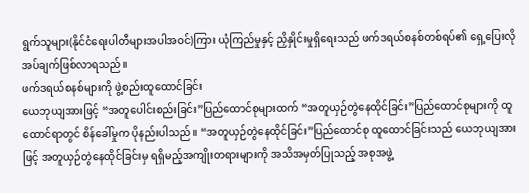ရွက်သူများ(နိုင်ငံရေးပါတီများအပါအဝင်)ကြား ယုံကြည်မှုနှင့် ညှိနှိုင်းမှုရှိရေးသည် ဖက်ဒရယ်စနစ်တစ်ရပ်၏ ရှေ့ပြေးလိုအပ်ချက်ဖြစ်လာရသည်။
ဖက်ဒရယ်စနစ်များကို ဖွဲ့စည်းထူထောင်ခြင်း
ယေဘုယျအားဖြင့် “အတူပေါင်းစည်းခြင်း”ပြည်ထောင်စုများထက် “အတူယှဉ်တွဲနေထိုင်ခြင်း”ပြည်ထောင်စုများကို ထူထောင်ရာတွင် စိန်ခေါ်မှုက ပိုနည်းပါသည်။ “အတူယှဉ်တွဲနေထိုင်ခြင်း”ပြည်ထောင်စု ထူထောင်ခြင်းသည် ယေဘုယျအားဖြင့် အတူယှဉ်တွဲနေထိုင်ခြင်းမှ ရရှိမည့်အကျိုးတရားများကို အသိအမှတ်ပြုသည့် အစုအဖွဲ့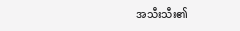အသီးသီး၏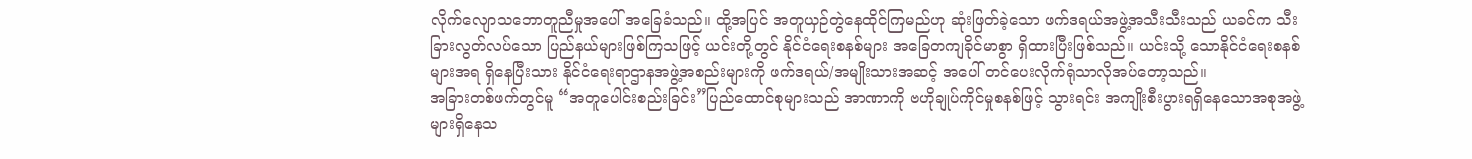လိုက်လျောသဘောတူညီမှုအပေါ် အခြေခံသည်။ ထို့အပြင် အတူယှဉ်တွဲနေထိုင်ကြမည်ဟု ဆုံးဖြတ်ခဲ့သော ဖက်ဒရယ်အဖွဲ့အသီးသီးသည် ယခင်က သီးခြားလွတ်လပ်သော ပြည်နယ်များဖြစ်ကြသဖြင့် ယင်းတို့တွင် နိုင်ငံရေးစနစ်များ အခြေတကျခိုင်မာစွာ ရှိထားပြီးဖြစ်သည်။ ယင်းသို့ သောနိုင်ငံရေးစနစ်များအရ ရှိနေပြီးသား နိုင်ငံရေးရာဌာနအဖွဲ့အစည်းများကို ဖက်ဒရယ်/အမျိုးသားအဆင့် အပေါ် တင်ပေးလိုက်ရုံသာလိုအပ်တော့သည်။
အခြားတစ်ဖက်တွင်မူ “အတူပေါင်းစည်းခြင်း”ပြည်ထောင်စုများသည် အာဏာကို ဗဟိုချုပ်ကိုင်မှုစနစ်ဖြင့် သွားရင်း အကျိုးစီးပွားရရှိနေသောအစုအဖွဲ့များရှိနေသ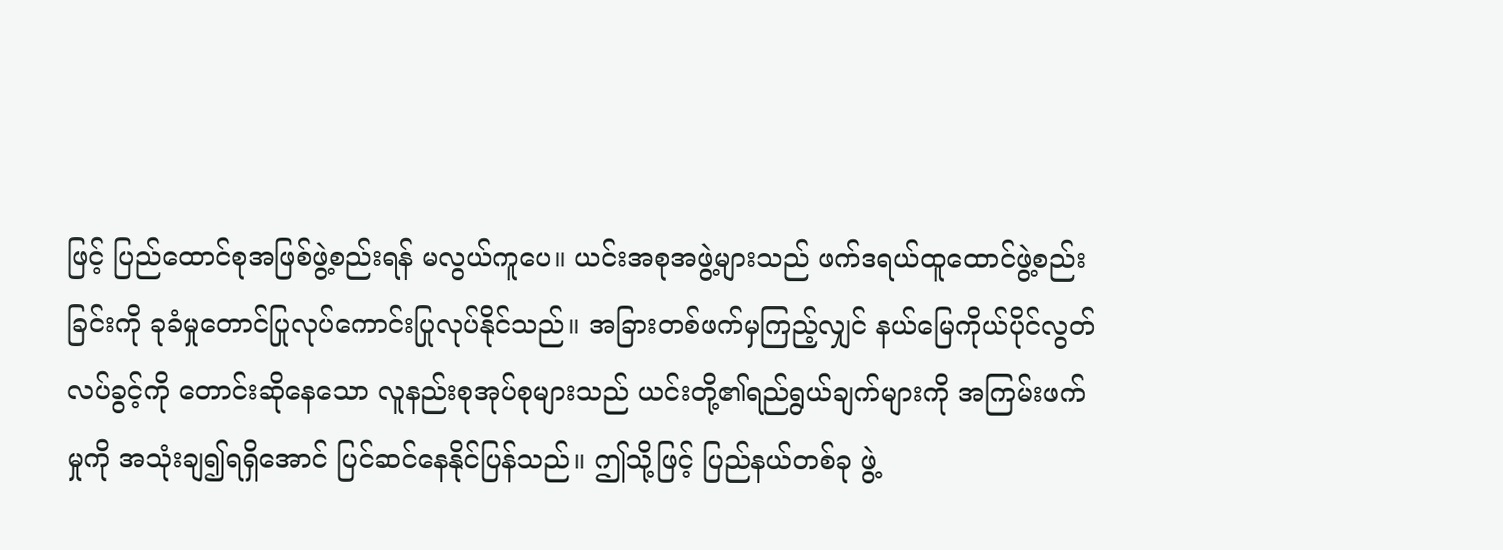ဖြင့် ပြည်ထောင်စုအဖြစ်ဖွဲ့စည်းရန် မလွယ်ကူပေ။ ယင်းအစုအဖွဲ့များသည် ဖက်ဒရယ်ထူထောင်ဖွဲ့စည်းခြင်းကို ခုခံမှုတောင်ပြုလုပ်ကောင်းပြုလုပ်နိုင်သည်။ အခြားတစ်ဖက်မှကြည့်လျှင် နယ်မြေကိုယ်ပိုင်လွတ်လပ်ခွင့်ကို တောင်းဆိုနေသော လူနည်းစုအုပ်စုများသည် ယင်းတို့၏ရည်ရွယ်ချက်များကို အကြမ်းဖက်မှုကို အသုံးချ၍ရရှိအောင် ပြင်ဆင်နေနိုင်ပြန်သည်။ ဤသို့ဖြင့် ပြည်နယ်တစ်ခု ဖွဲ့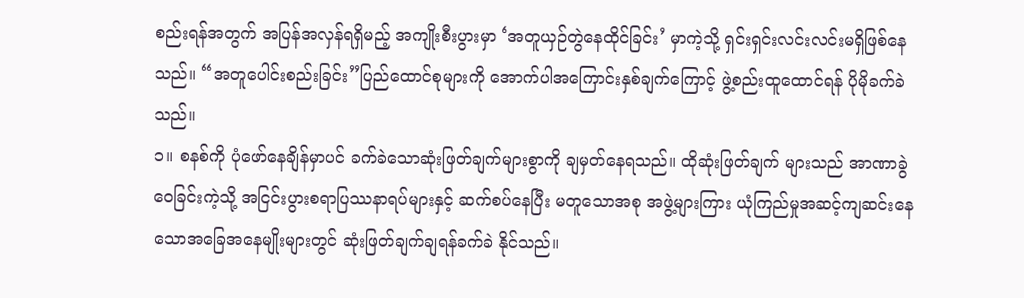စည်းရန်အတွက် အပြန်အလှန်ရရှိမည့် အကျိုးစီးပွားမှာ ‘အတူယှဉ်တွဲနေထိုင်ခြင်း’ မှာကဲ့သို့ ရှင်းရှင်းလင်းလင်းမရှိဖြစ်နေသည်။ “အတူပေါင်းစည်းခြင်း”ပြည်ထောင်စုများကို အောက်ပါအကြောင်းနှစ်ချက်ကြောင့် ဖွဲ့စည်းထူထောင်ရန် ပိုမိုခက်ခဲသည်။
၁။ စနစ်ကို ပုံဖော်နေချိန်မှာပင် ခက်ခဲသောဆုံးဖြတ်ချက်များစွာကို ချမှတ်နေရသည်။ ထိုဆုံးဖြတ်ချက် များသည် အာဏာခွဲဝေခြင်းကဲ့သို့ အငြင်းပွားစရာပြဿနာရပ်များနှင့် ဆက်စပ်နေပြီး မတူသောအစု အဖွဲ့များကြား ယုံကြည်မှုအဆင့်ကျဆင်းနေသောအခြေအနေမျိုးများတွင် ဆုံးဖြတ်ချက်ချရန်ခက်ခဲ နိုင်သည်။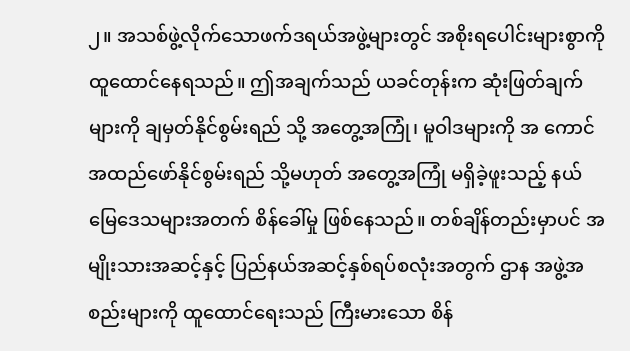၂။ အသစ်ဖွဲ့လိုက်သောဖက်ဒရယ်အဖွဲ့များတွင် အစိုးရပေါင်းများစွာကို ထူထောင်နေရသည်။ ဤအချက်သည် ယခင်တုန်းက ဆုံးဖြတ်ချက်များကို ချမှတ်နိုင်စွမ်းရည် သို့ အတွေ့အကြုံ၊ မူဝါဒများကို အ ကောင်အထည်ဖော်နိုင်စွမ်းရည် သို့မဟုတ် အတွေ့အကြုံ မရှိခဲ့ဖူးသည့် နယ်မြေဒေသများအတက် စိန်ခေါ်မှု ဖြစ်နေသည်။ တစ်ချိန်တည်းမှာပင် အမျိုးသားအဆင့်နှင့် ပြည်နယ်အဆင့်နှစ်ရပ်စလုံးအတွက် ဌာန အဖွဲ့အစည်းများကို ထူထောင်ရေးသည် ကြီးမားသော စိန်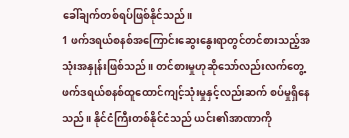ခေါ်ချက်တစ်ရပ်ဖြစ်နိုင်သည်။
1 ဖက်ဒရယ်စနစ်အကြောင်းဆွေးနွေးရာတွင်တင်စားသည့်အသုံးအနှုန်းဖြစ်သည်။ တင်စားမှုဟုဆိုသော်လည်းလက်တွေ့ဖက်ဒရယ်စနစ်ထူထောင်ကျင့်သုံးမှုနှင့်လည်းဆက် စပ်မှုရှိနေသည်။ နိုင်ငံကြီးတစ်နိုင်ငံသည် ယင်း၏အာဏာကို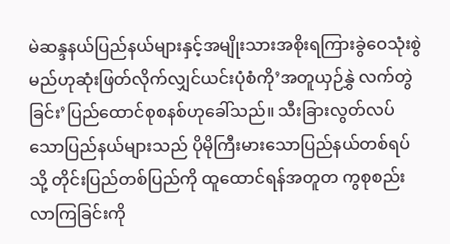မဲဆန္ဒနယ်ပြည်နယ်များနှင့်အမျိုးသားအစိုးရကြားခွဲဝေသုံးစွဲမည်ဟုဆုံးဖြတ်လိုက်လျှင်ယင်းပုံစံကို’အတူယှဉ်နွှဲ လက်တွဲခြင်း’ပြည်ထောင်စုစနစ်ဟုခေါ်သည်။ သီးခြားလွတ်လပ်သောပြည်နယ်များသည် ပိုမိုကြီးမားသောပြည်နယ်တစ်ရပ် သို့ တိုင်းပြည်တစ်ပြည်ကို ထူထောင်ရန်အတူတ ကွစုစည်းလာကြခြင်းကို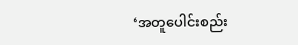‘အတူပေါင်းစည်း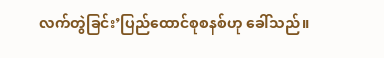လက်တွဲခြင်း’ပြည်ထောင်စုစနစ်ဟု ခေါ်သည်။